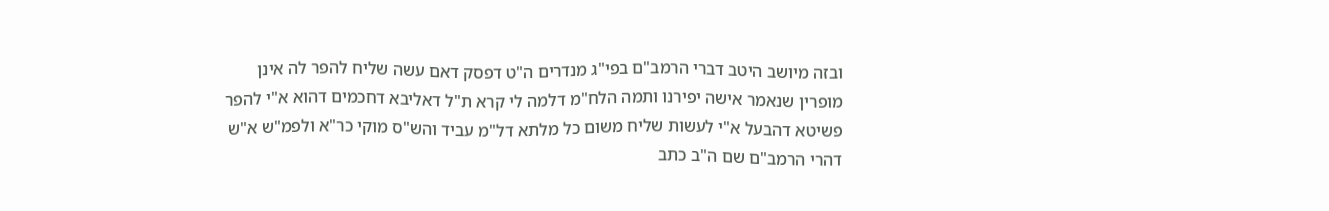ובזה מיושב היטב דברי הרמב"ם בפי"ג מנדרים ה"ט דפסק דאם עשה שליח להפר לה אינן מופרין שנאמר אישה יפירנו ותמה הלח"מ דלמה לי קרא ת"ל דאליבא דחכמים דהוא א"י להפר פשיטא דהבעל א"י לעשות שליח משום כל מלתא דל"מ עביד והש"ס מוקי כר"א ולפמ"ש א"ש דהרי הרמב"ם שם ה"ב כתב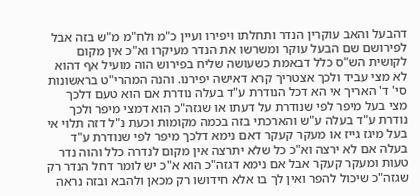דהבעל והאב עוקרין הנדר ותחלתו ויפירו ועיין כ"מ ולח"מ מ"ש בזה אבל לפירושם שם הבעל עוקר ומשרשו את הנדר מעיקרו וא"כ אין מקום לקושית הש"ס כלל דבאמת כשעושה שליח בפירוש הוה מועיל אף דהוא לא מצי עביד ולכך אצטריך קרא דאישה יפירנו. והנה המהרי"ט בראשונות סי' ד' האריך אי הא דכל הנודרת ע"ד בעלה נודרת אם הוא טעם דלכך מצי בעל מיפר לפי שנודרת על דעתו או שגזה"כ הוא דמצי מיפר ולכך נודרת ע"ד בעלה ע"ש והארכתי בזה בכמה מקומות וכעת נ"ל דזה תלוי אי בעל מיגז גייז או מעקר קעקר דאם נימא דלכך מיפר לפי שנודרת ע"ד בעלה אם לא ירצה וא"כ כל שלא יתרצה אין מקום לנדרה כלל והוה נדר טעות ומעקר קעקר אבל אם נימא דגזה"כ הוא א"כ יש לומר דחל הנדר רק שגזה"כ שיכול להפר ואין לך בו אלא חידושו רק מכאן ולהבא ובזה נראה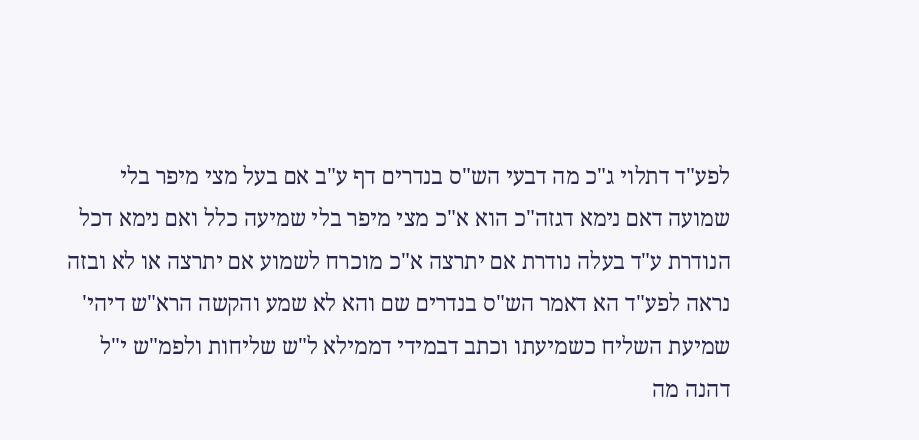לפע"ד דתלוי ג"כ מה דבעי הש"ס בנדרים דף ע"ב אם בעל מצי מיפר בלי שמועה דאם נימא דגזה"כ הוא א"כ מצי מיפר בלי שמיעה כלל ואם נימא דכל הנודרת ע"ד בעלה נודרת אם יתרצה א"כ מוכרח לשמוע אם יתרצה או לא ובזה נראה לפע"ד הא דאמר הש"ס בנדרים שם והא לא שמע והקשה הרא"ש דיהי' שמיעת השליח כשמיעתו וכתב דבמידי דממילא ל"ש שליחות ולפמ"ש י"ל דהנה מה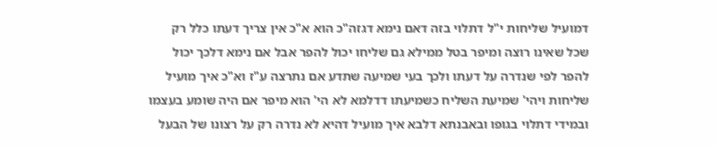דמועיל שליחות י"ל דתלוי בזה דאם נימא דגזה"כ הוא א"כ אין צריך דעתו כלל רק שכל שאינו רוצה ומיפר בטל ממילא גם שליחו יכול להפר אבל אם נימא דלכך יכול להפר לפי שנדרה על דעתו ולכך בעי שמיעה שתדע אם נתרצה ע"ז וא"כ איך מועיל שליחות ויהי' שמיעת השליח כשמיעתו דדלמא לא הי' הוא מיפר אם היה שומע בעצמו ובמידי דתלוי בגופו ובאבנתא דלבא איך מועיל דהיא לא נדרה רק על רצונו של הבעל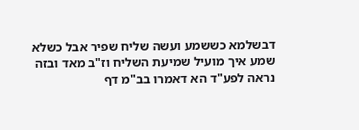דבשלמא כששמע ועשה שליח שפיר אבל כשלא שמע איך מועיל שמיעת השליח וז"ב מאד ובזה נראה לפע"ד הא דאמרו בב"מ דף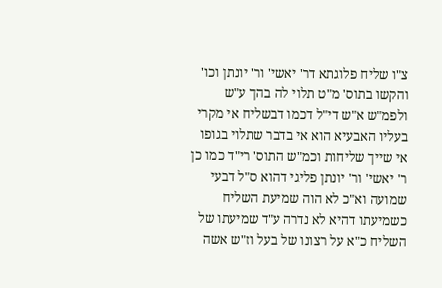צ"ו שליח פלוגתא דר' יאשי' ור' יונתן וכו' והקשו בתוס' מ"ט תלוי לה בהך ע"ש ולפמ"ש א"ש די"ל דכמו דבשליח אי מקרי בעליו האבעיא הוא אי בדבר שתלוי בגופו אי שייך שליחות וכמ"ש התוס' רי"ד כמו כן ר' יאשי' ור' יונתן פליגי דהוא ס"ל דבעי שמועה וא"כ לא הוה שמיעת השליח כשמיעתו דהיא לא נדרה ע"ד שמיעתו של השליח כ"א על רצונו של בעל וז"ש אשה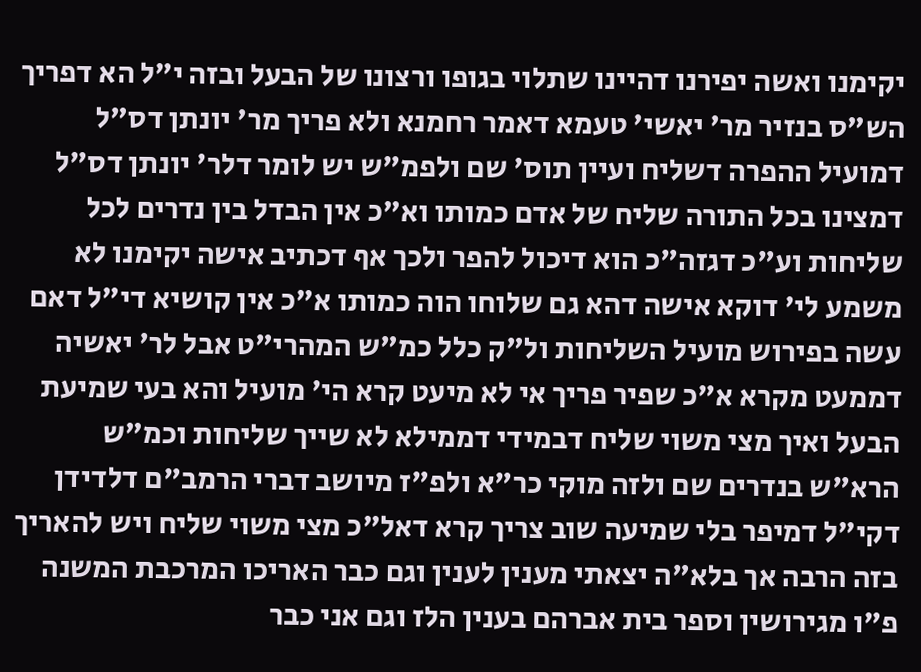יקימנו ואשה יפירנו דהיינו שתלוי בגופו ורצונו של הבעל ובזה י"ל הא דפריך הש"ס בנזיר מר' יאשי' טעמא דאמר רחמנא ולא פריך מר' יונתן דס"ל דמועיל ההפרה דשליח ועיין תוס' שם ולפמ"ש יש לומר דלר' יונתן דס"ל דמצינו בכל התורה שליח של אדם כמותו וא"כ אין הבדל בין נדרים לכל שליחות וע"כ דגזה"כ הוא דיכול להפר ולכך אף דכתיב אישה יקימנו לא משמע לי' דוקא אישה דהא גם שלוחו הוה כמותו א"כ אין קושיא די"ל דאם עשה בפירוש מועיל השליחות ול"ק כלל כמ"ש המהרי"ט אבל לר' יאשיה דממעט מקרא א"כ שפיר פריך אי לא מיעט קרא הי' מועיל והא בעי שמיעת הבעל ואיך מצי משוי שליח דבמידי דממילא לא שייך שליחות וכמ"ש הרא"ש בנדרים שם ולזה מוקי כר"א ולפ"ז מיושב דברי הרמב"ם דלדידן דקי"ל דמיפר בלי שמיעה שוב צריך קרא דאל"כ מצי משוי שליח ויש להאריך בזה הרבה אך בלא"ה יצאתי מענין לענין וגם כבר האריכו המרכבת המשנה פ"ו מגירושין וספר בית אברהם בענין הלז וגם אני כבר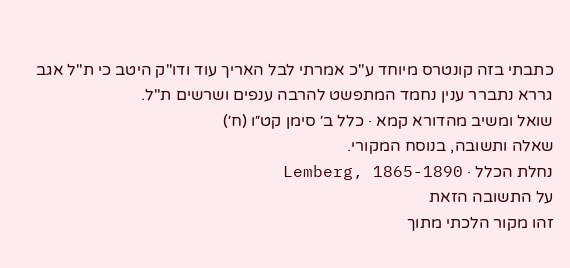כתבתי בזה קונטרס מיוחד ע"כ אמרתי לבל האריך עוד ודו"ק היטב כי ת"ל אגב גררא נתברר ענין נחמד המתפשט להרבה ענפים ושרשים ת"ל.
שואל ומשיב מהדורא קמא · כלל ב׳ סימן קט״ו (ח׳)
שאלה ותשובה, בנוסח המקורי.
נחלת הכלל · Lemberg, 1865-1890
על התשובה הזאת
זהו מקור הלכתי מתוך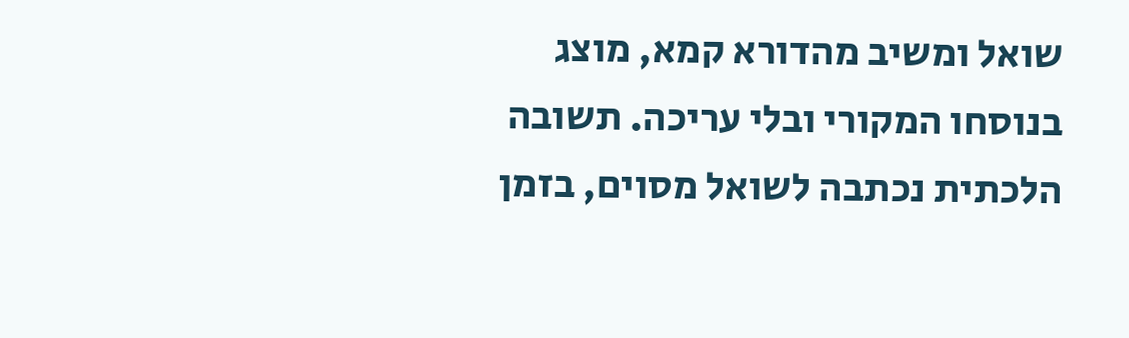שואל ומשיב מהדורא קמא, מוצג בנוסחו המקורי ובלי עריכה. תשובה הלכתית נכתבה לשואל מסוים, בזמן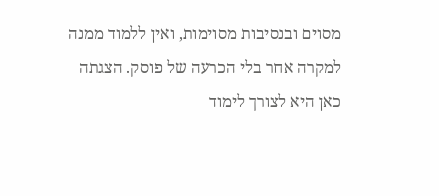מסוים ובנסיבות מסוימות, ואין ללמוד ממנה למקרה אחר בלי הכרעה של פוסק. הצגתה כאן היא לצורך לימוד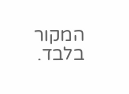המקור בלבד.